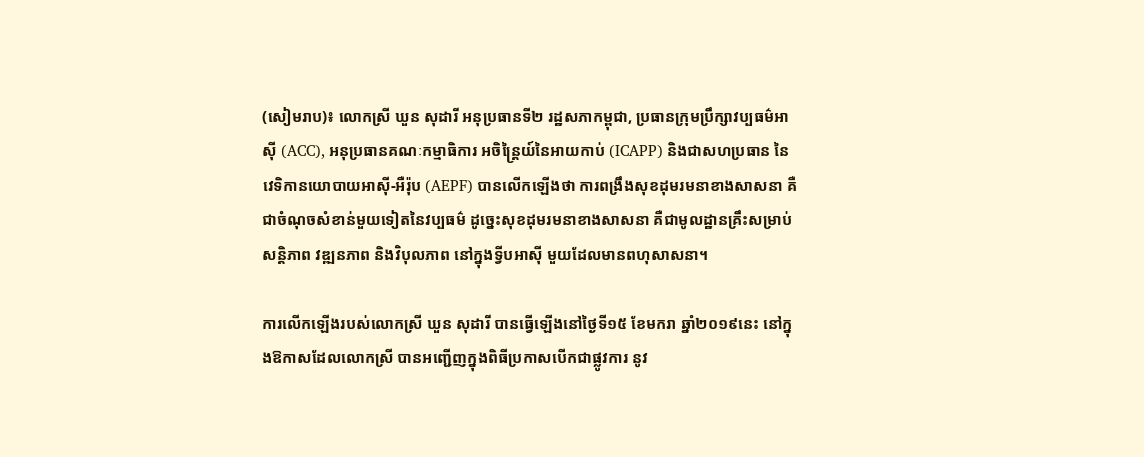(សៀមរាប)៖ លោកស្រី ឃួន សុដារី អនុប្រធានទី២ រដ្ឋសភាកម្ពុជា, ប្រធានក្រុមប្រឹក្សាវប្បធម៌អាស៊ី (ACC), អនុប្រធានគណៈកម្មាធិការ អចិន្ត្រៃយ៍នៃអាយកាប់ (ICAPP) និងជាសហប្រធាន នៃវេទិកានយោបាយអាស៊ី-អឺរ៉ុប (AEPF) បានលើកឡើងថា ការពង្រឹងសុខដុមរមនាខាងសាសនា គឺជាចំណុចសំខាន់មួយទៀតនៃវប្បធម៌ ដូច្នេះសុខដុមរមនាខាងសាសនា គឺជាមូលដ្ឋានគ្រឹះសម្រាប់ សន្តិភាព វឌ្ឍនភាព និងវិបុលភាព នៅក្នុងទ្វីបអាស៊ី មួយដែលមានពហុសាសនា។

ការលើកឡើងរបស់លោកស្រី ឃួន សុដារី បានធ្វើឡើងនៅថ្ងៃទី១៥ ខែមករា ឆ្នាំ២០១៩នេះ នៅក្នុងឱកាសដែលលោកស្រី បានអញ្ជើញក្នុងពិធីប្រកាសបើកជាផ្លូវការ នូវ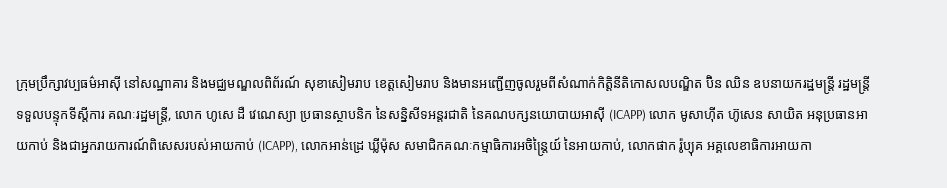ក្រុមប្រឹក្សាវប្បធម៌អាស៊ី នៅសណ្ឋាគារ និងមជ្ឈមណ្ឌលពិព័រណ៍ សុខាសៀមរាប ខេត្តសៀមរាប និងមានអញ្ជើញចូលរួមពីសំណាក់កិត្តិនីតិកោសលបណ្ឌិត ប៊ិន ឈិន ឧបនាយករដ្ឋមន្រ្តី រដ្ឋមន្រ្តីទទួលបន្ទុកទីស្តីការ គណៈរដ្ឋមន្រ្តី, លោក ហូសេ ដឺ វេណេស្យា ប្រធានស្ថាបនិក នៃសន្និសីទអន្តរជាតិ នៃគណបក្សនយោបាយអាស៊ី (ICAPP) លោក មូសាហ៊ីត ហ៊ូសេន សាយិត អនុប្រធានអាយកាប់ និងជាអ្នករាយការណ៍ពិសេសរបស់អាយកាប់ (ICAPP), លោកអាន់ដ្រេ ឃ្លីម៉ុស សមាជិកគណៈកម្មាធិការអចិន្ត្រៃយ៍ នៃអាយកាប់, លោកផាក រ៉ូប្យុគ អគ្គលេខាធិការអាយកា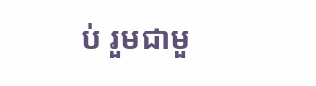ប់ រួមជាមួ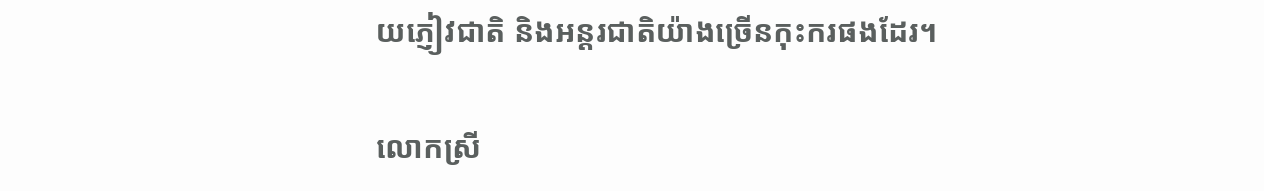យភ្ញៀវជាតិ និងអន្តរជាតិយ៉ាងច្រើនកុះករផងដែរ។

លោកស្រី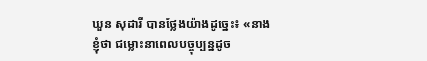ឃួន សុដារី បានថ្លែងយ៉ាងដូច្នេះ៖ «នាងខ្ញុំថា ជម្លោះនាពេលបច្ចុប្បន្នដូច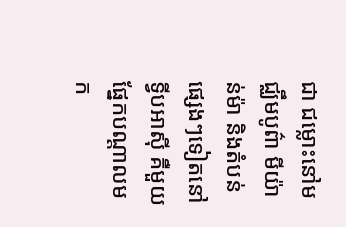ជា ជម្លោះនៅមជ្ឈឹមបូព៌ា មីយ៉ាន់ម៉ា និងតំបន់ផ្សេងៗទៀតនៅទ្វីបអាស៊ី គឺមួយផ្នែកបណ្តាលមក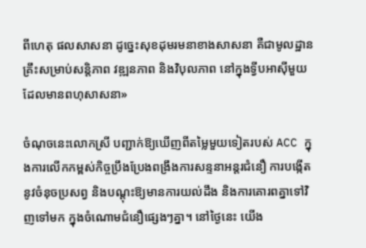ពីហេតុ ផលសាសនា ដូច្នេះសុខដុមរមនាខាងសាសនា គឺជាមូលដ្ឋានគ្រឹះសម្រាប់សន្តិភាព វឌ្ឍនភាព និងវិបុលភាព នៅក្នុងទ្វីបអាស៊ីមួយដែលមានពហុសាសនា»

ចំណុចនេះលោកស្រី បញ្ជាក់ឱ្យឃើញពីតម្លៃមួយទៀតរបស់ ACC ក្នុងការលើកកម្ពស់កិច្ចប្រឹងប្រែងពង្រឹងការសន្ទនាអន្តរជំនឿ ការបង្កើតនូវចំនុចប្រសព្វ និងបណ្តុះឱ្យមានការយល់ដឹង និងការគោរពគ្នាទៅវិញទៅមក ក្នុងចំណោមជំនឿផ្សេងៗគ្នា។ នៅថ្ងៃនេះ យើង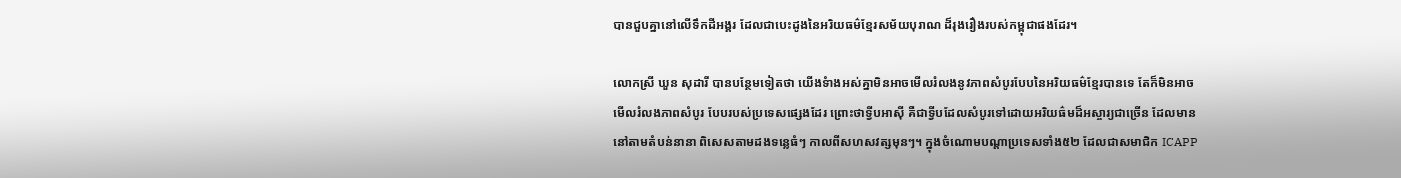បានជួបគ្នានៅលើទឹកដីអង្គរ ដែលជាបេះដូងនៃអរិយធម៌ខ្មែរសម័យបុរាណ ដ៏រុងរឿងរបស់កម្ពុជាផងដែរ។

លោកស្រី ឃួន សុដារី បានបន្ថែមទៀតថា យើងទំាងអស់គ្នាមិនអាចមើលរំលងនូវភាពសំបូរបែបនៃអរិយធម៌ខ្មែរបានទេ តែក៏មិនអាចមើលរំលងភាពសំបូរ បែបរបស់ប្រទេសផ្សេងដែរ ព្រោះថាទ្វីបអាស៊ី គឺជាទ្វីបដែលសំបូរទៅដោយអរិយធ៌មដ៏អស្ចារ្យជាច្រើន ដែលមាន នៅតាមតំបន់នានា ពិសេសតាមដងទន្លេធំៗ កាលពីសហសវត្សមុនៗ។ ក្នុងចំណោមបណ្តាប្រទេសទាំង៥២ ដែលជាសមាជិក ICAPP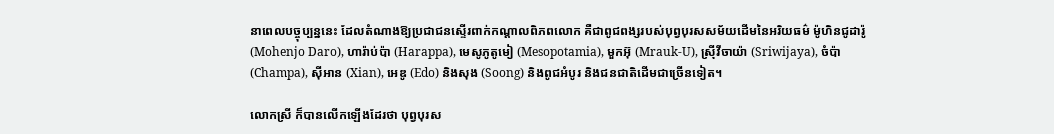នាពេលបច្ចុប្បន្ននេះ ដែលតំណាងឱ្យប្រជាជនស្ទើរពាក់កណ្តាលពិភពលោក គឺជាពូជពង្សរបស់បុព្វបុរសសម័យដើមនៃអរិយធម៌ ម៉ូហិនជូដារ៉ូ (Mohenjo Daro), ហារ៉ាប់ប៉ា (Harappa), មេសូភូតូមៀ (Mesopotamia), មួកអ៊ុ (Mrauk-U), ស្រ៊ីវីចាយ៉ា (Sriwijaya), ចំប៉ា (Champa), ស៊ីអាន (Xian), អេឌូ (Edo) និងសុង (Soong) និងពូជអំបូរ និងជនជាតិដើមជាច្រើនទៀត។

លោកស្រី ក៏បានលើកឡើងដែរថា បុព្វបុរស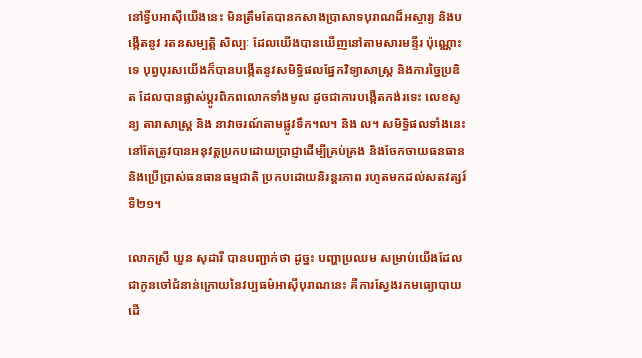នៅទ្វីបអាស៊ីយើងនេះ មិនត្រឹមតែបានកសាងប្រាសាទបុរាណដ៏អស្ចារ្យ និងបង្កើតនូវ រតនសម្បត្តិ សិល្បៈ ដែលយើងបានឃើញនៅតាមសារមន្ទីរ ប៉ុណ្ណោះទេ បុព្វបុរសយើងក៏បានបង្កើតនូវសមិទ្ធិផលផ្នែកវិទ្យាសាស្ត្រ និងការច្នៃប្រឌិត ដែលបានផ្លាស់ប្តូរពិភពលោកទាំងមូល ដូចជាការបង្កើតកង់រទេះ លេខសូន្យ តារាសាស្ត្រ និង នាវាចរណ៍តាមផ្លូវទឹក។ល។ និង ល។ សមិទ្ធិផលទាំងនេះ នៅតែត្រូវបានអនុវត្តប្រកបដោយប្រាជ្ញាដើម្បីគ្រប់គ្រង និងចែកចាយធនធាន និងប្រើប្រាស់ធនធានធម្មជាតិ ប្រកបដោយនិរន្តរភាព រហូតមកដល់សតវត្សរ៍ទី២១។

លោកស្រី ឃួន សុដារី បានបញ្ជាក់ថា ដូច្នះ បញ្ហាប្រឈម សម្រាប់យើងដែលជាកូនចៅជំនាន់ក្រោយនៃវប្បធម៌អាស៊ីបុរាណនេះ គឺការស្វែងរកមធ្យោបាយដើ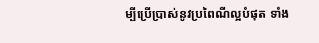ម្បីប្រើប្រាស់នូវប្រពៃណីល្អបំផុត ទាំង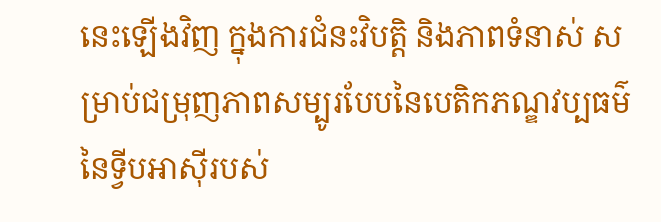នេះឡើងវិញ ក្នុងការជំនះវិបត្ដិ និងភាពទំនាស់ សម្រាប់ជម្រុញភាពសម្បូរបែបនៃបេតិកភណ្ឌវប្បធម៌នៃទ្វីបអាស៊ីរបស់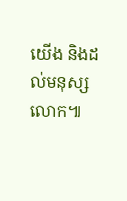យើង និងដល់មនុស្សលោក៕